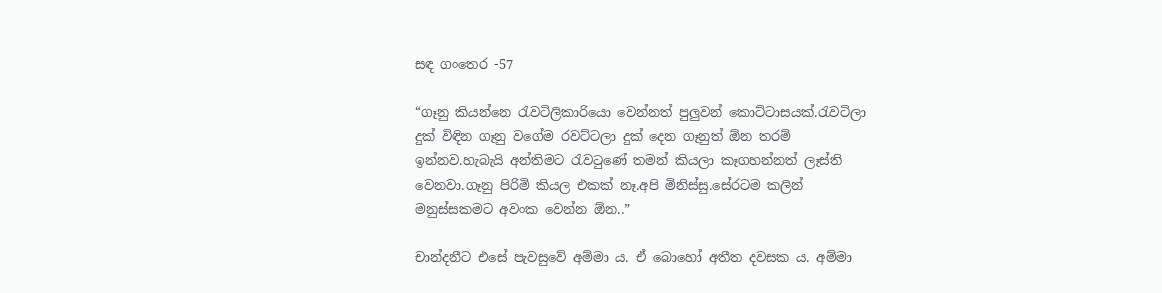සඳ ගංතෙර -57

“ගෑනු කියන්නෙ රැවටිලිකාරියො වෙන්නත් පුලුවන් කොට්ටාසයක්.රැවටිලා දුක් විඳින ගෑනු වගේම රවට්ටලා දුක් දෙන ගෑනුත් ඕන තරම් ඉන්නව.හැබැයි අන්තිමට රැවටුණේ තමන් කියලා කෑගහන්නත් ලෑස්ති වෙනවා.ගෑනු පිරිමි කියල එකක් නෑ.අපි මිනිස්සු.සේරටම කලින් මනුස්සකමට අවංක වෙන්න ඕන..”

චාන්දනීට එසේ පැවසුවේ අම්මා ය. ඒ බොහෝ අතීත දවසක ය. අම්මා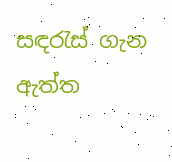සඳරැස් ගැන ඇත්ත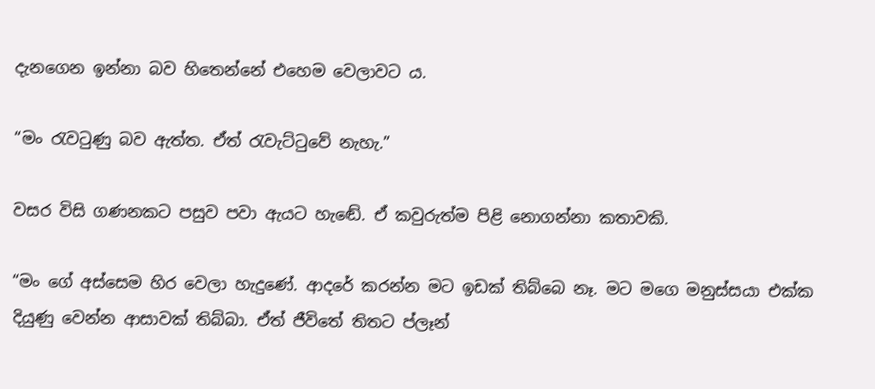දැනගෙන ඉන්නා බව හිතෙන්නේ එහෙම වෙලාවට ය.

“මං රැවටුණු බව ඇත්ත. ඒත් රැවැට්ටුවේ නැහැ.”

වසර විසි ගණනකට පසුව පවා ඇයට හැඬේ. ඒ කවුරුත්ම පිළි නොගන්නා කතාවකි.

“මං ගේ අස්සෙම හිර වෙලා හැදුණේ. ආදරේ කරන්න මට ඉඩක් තිබ්බෙ නෑ. මට මගෙ මනුස්සයා එක්ක දියුණු වෙන්න ආසාවක් තිබ්බා. ඒත් ජීවිතේ තිතට ප්ලෑන්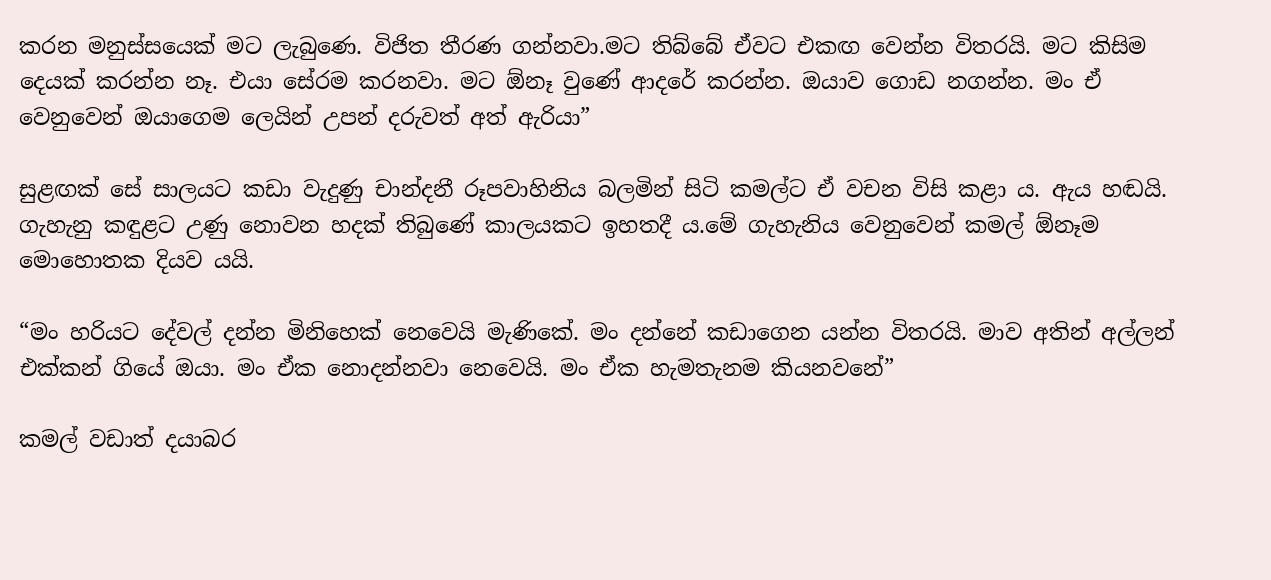කරන මනුස්සයෙක් මට ලැබුණෙ. විජිත තීරණ ගන්නවා.මට තිබ්බේ ඒවට එකඟ වෙන්න විතරයි. මට කිසිම දෙයක් කරන්න නෑ. එයා සේරම කරනවා. මට ඕනෑ වුණේ ආදරේ කරන්න. ඔයාව ගොඩ නගන්න. මං ඒ වෙනුවෙන් ඔයාගෙම ලෙයින් උපන් දරුවත් අත් ඇරියා”

සුළඟක් සේ සාලයට කඩා වැදුණු චාන්දනී රූපවාහිනිය බලමින් සිටි කමල්ට ඒ වචන විසි කළා ය. ඇය හඬයි. ගැහැනු කඳුළට උණු නොවන හදක් තිබුණේ කාලයකට ඉහතදී ය.මේ ගැහැනිය වෙනුවෙන් කමල් ඕනෑම මොහොතක දියව යයි.

“මං හරියට දේවල් දන්න මිනිහෙක් නෙවෙයි මැණිකේ. මං දන්නේ කඩාගෙන යන්න විතරයි. මාව අතින් අල්ලන් එක්කන් ගියේ ඔයා. මං ඒක නොදන්නවා නෙවෙයි. මං ඒක හැමතැනම කියනවනේ”

කමල් වඩාත් දයාබර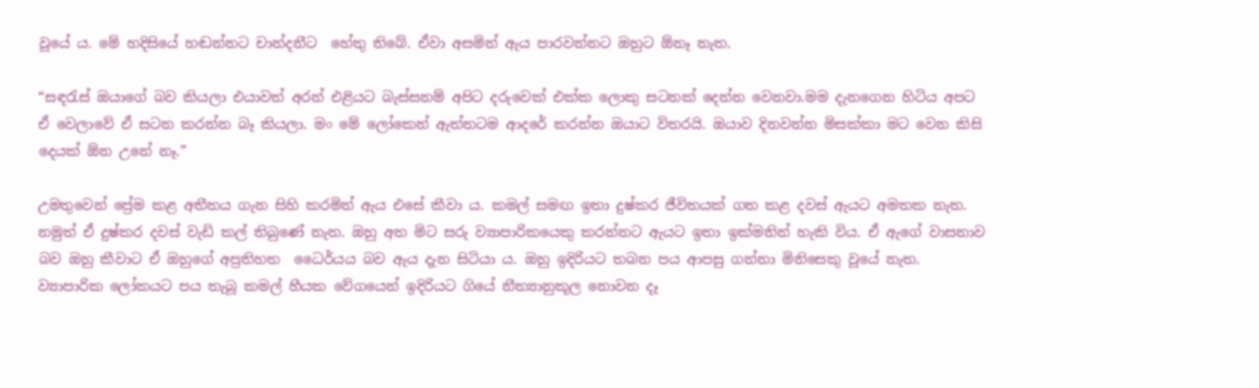වූයේ ය. මේ හදිසියේ හඬන්නට චාන්දනීට  හේතු තිබේ. ඒවා අසමින් ඇය පාරවන්නට ඔහුට ඕනෑ නැත.

“සඳරැස් ඔයාගේ බව කියලා එයාවත් අරන් එළියට බැස්සනම් අපිට දරුවෙක් එක්ක ලොකු සටනක් දෙන්න වෙනවා.මම දැනගෙන හිටිය අපට ඒ වෙලාවේ ඒ සටන කරන්න බෑ කියලා. මං මේ ලෝකෙන් ඇත්තටම ආදරේ කරන්න ඔයාට විතරයි. ඔයාව දිනවන්න මිසක්කා මට වෙන කිසි දෙයක් ඕන උනේ නෑ.”

උමතුවෙන් ප්‍රේම කළ අතීතය ගැන සිහි කරමින් ඇය එසේ කීවා ය. කමල් සමඟ ඉතා දුෂ්කර ජීවිතයක් ගත කළ දවස් ඇයට අමතක නැත. නමුත් ඒ දුෂ්කර දවස් වැඩි කල් තිබුණේ නැත. ඔහු අත මිට සරු ව්‍යාපාරිකයෙකු කරන්නට ඇයට ඉතා ඉක්මනින් හැකි විය. ඒ ඇගේ වාසනාව බව ඔහු කීවාට ඒ ඔහුගේ අප්‍රතිහත  ධෛර්යය බව ඇය දැන සිටියා ය. ඔහු ඉදිරියට තබන පය ආපසු ගන්නා මිනිසෙකු වූයේ නැත. ව්‍යාපාරික ලෝකයට පය තැබූ කමල් හීයක වේගයෙන් ඉදිරියට ගියේ නීත්‍යානුකූල නොවන දෑ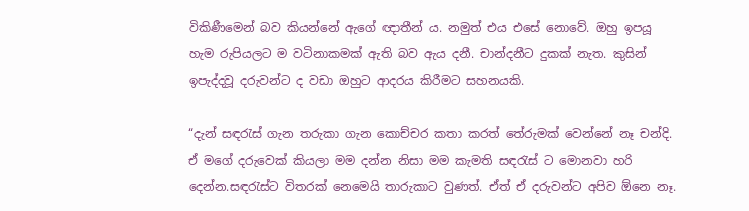විකිණීමෙන් බව කියන්නේ ඇගේ ඥාතීන් ය. නමුත් එය එසේ නොවේ. ඔහු ඉපයූ හැම රුපියලට ම වටිනාකමක් ඇති බව ඇය දනී. චාන්දනීට දුකක් නැත. කුසින් ඉපැද්දවූ දරුවන්ට ද වඩා ඔහුට ආදරය කිරීමට සහනයකි.

“දැන් සඳරැස් ගැන තරුකා ගැන කොච්චර කතා කරත් තේරුමක් වෙන්නේ නෑ චන්දි. ඒ මගේ දරුවෙක් කියලා මම දන්න නිසා මම කැමති සඳරැස් ට මොනවා හරි දෙන්න.සඳරැස්ට විතරක් නෙමෙයි තාරුකාට වුණත්. ඒත් ඒ දරුවන්ට අපිව ඕනෙ නෑ.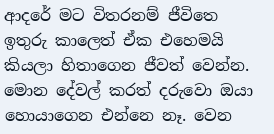ආදරේ මට විතරනම් ජීවිතෙ ඉතුරු කාලෙත් ඒක එහෙමයි කියලා හිතාගෙන ජීවත් වෙන්න. මොන දේවල් කරත් දරුවො ඔයා හොයාගෙන එන්නෙ නෑ. වෙන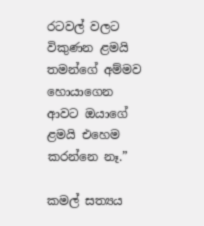රටවල් වලට විකුණන ළමයි තමන්ගේ අම්මව හොයාගෙන ආවට ඔයාගේ ළමයි එහෙම කරන්නෙ නෑ.”

කමල් සත්‍යය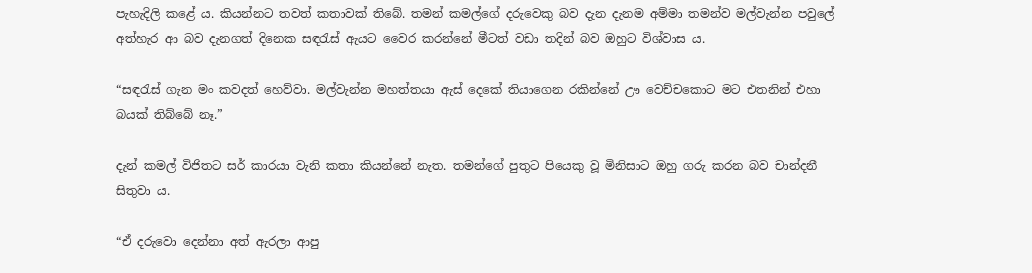පැහැදිලි කළේ ය. කියන්නට තවත් කතාවක් තිබේ. තමන් කමල්ගේ දරුවෙකු බව දැන දැනම අම්මා තමන්ව මල්වැන්න පවුලේ අත්හැර ආ බව දැනගත් දිනෙක සඳරැස් ඇයට වෛර කරන්නේ මීටත් වඩා තදින් බව ඔහුට විශ්වාස ය.

“සඳරැස් ගැන මං කවදත් හෙව්වා. මල්වැන්න මහත්තයා ඇස් දෙකේ තියාගෙන රකින්නේ ඌ වෙච්චකොට මට එතනින් එහා බයක් තිබ්බේ නෑ.”

දැන් කමල් විජිතට සර් කාරයා වැනි කතා කියන්නේ නැත. තමන්ගේ පුතුට පියෙකු වූ මිනිසාට ඔහු ගරු කරන බව චාන්දනී සිතුවා ය.

“ඒ දරුවො දෙන්නා අත් ඇරලා ආපු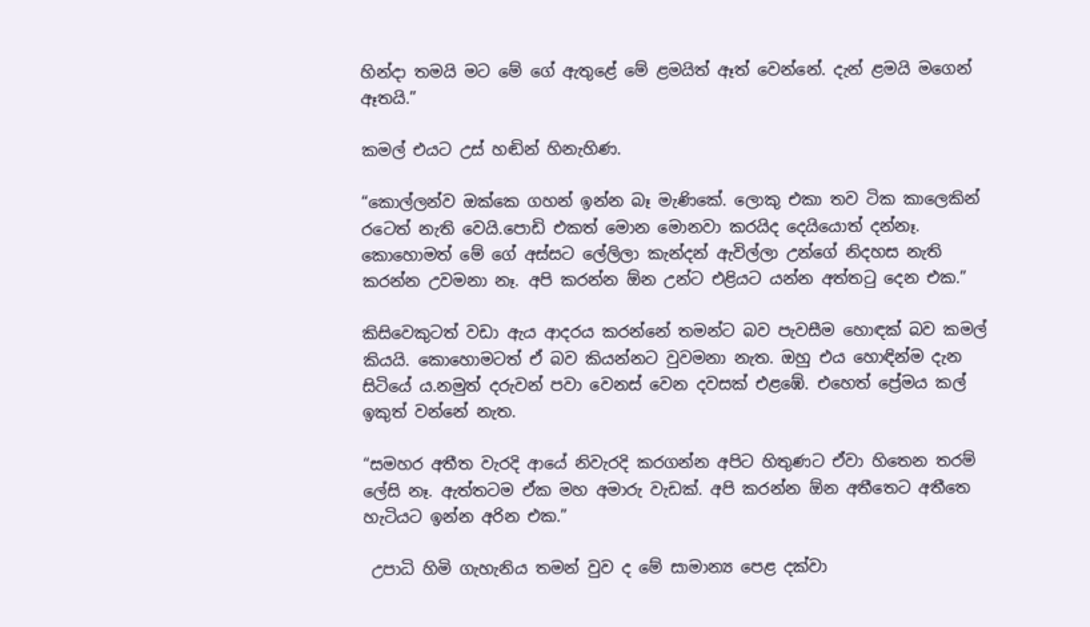හින්දා තමයි මට මේ ගේ ඇතුළේ මේ ළමයිත් ඈත් වෙන්නේ. දැන් ළමයි මගෙන් ඈතයි.”

කමල් එයට උස් හඬින් හිනැහිණ.

“කොල්ලන්ව ඔක්කෙ ගහන් ඉන්න බෑ මැණිකේ. ලොකු එකා තව ටික කාලෙකින් රටෙත් නැති වෙයි.පොඩි එකත් මොන මොනවා කරයිද දෙයියොත් දන්නෑ. කොහොමත් මේ ගේ අස්සට ලේලිලා කැන්දන් ඇවිල්ලා උන්ගේ නිදහස නැති කරන්න උවමනා නෑ. අපි කරන්න ඕන උන්ට එළියට යන්න අත්තටු දෙන එක.”

කිසිවෙකුටත් වඩා ඇය ආදරය කරන්නේ තමන්ට බව පැවසීම හොඳක් බව කමල් කියයි. කොහොමටත් ඒ බව කියන්නට වුවමනා නැත. ඔහු එය හොඳින්ම දැන සිටියේ ය.නමුත් දරුවන් පවා වෙනස් වෙන දවසක් එළඹේ. එහෙත් ප්‍රේමය කල් ඉකුත් වන්නේ නැත.

“සමහර අතීත වැරදි ආයේ නිවැරදි කරගන්න අපිට හිතුණට ඒවා හිතෙන තරම් ලේසි නෑ. ඇත්තටම ඒක මහ අමාරු වැඩක්. අපි කරන්න ඕන අතීතෙට අතීතෙ හැටියට ඉන්න අරින එක.”

 උපාධි හිමි ගැහැනිය තමන් වුව ද මේ සාමාන්‍ය පෙළ දක්වා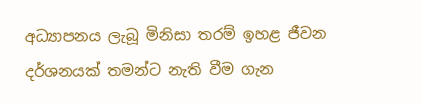අධ්‍යාපනය ලැබූ මිනිසා තරම් ඉහළ ජීවන දර්ශනයක් තමන්ට නැති වීම ගැන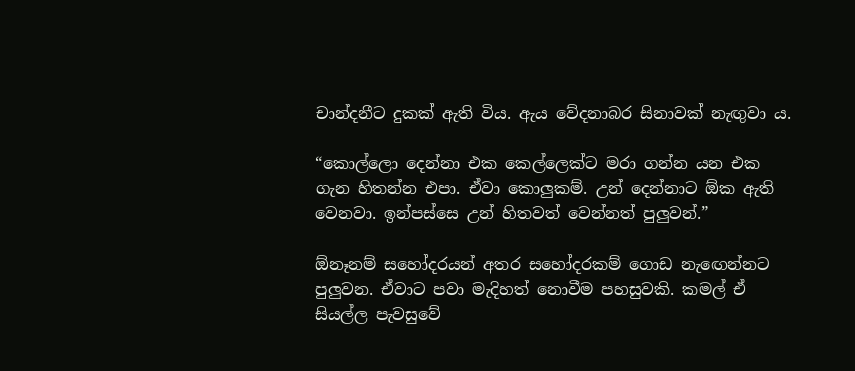චාන්දනීට දුකක් ඇති විය. ඇය වේදනාබර සිනාවක් නැඟුවා ය.

“කොල්ලො දෙන්නා එක කෙල්ලෙක්ට මරා ගන්න යන එක ගැන හිතන්න එපා. ඒවා කොලුකම්. උන් දෙන්නාට ඕක ඇති වෙනවා. ඉන්පස්සෙ උන් හිතවත් වෙන්නත් පුලුවන්.”

ඕනෑනම් සහෝදරයන් අතර සහෝදරකම් ගොඩ නැඟෙන්නට පුලුවන. ඒවාට පවා මැදිහත් නොවීම පහසුවකි. කමල් ඒ සියල්ල පැවසුවේ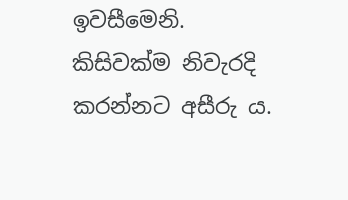ඉවසීමෙනි. කිසිවක්ම නිවැරදි කරන්නට අසීරු ය.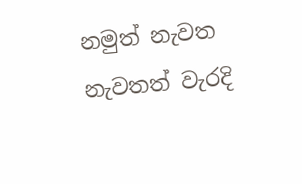නමුත් නැවත නැවතත් වැරදි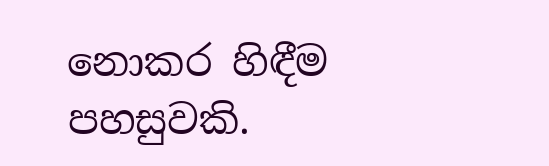නොකර හිඳීම පහසුවකි.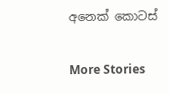අනෙක් කොටස්

More Stories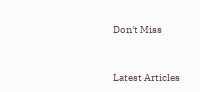Don't Miss


Latest Articles